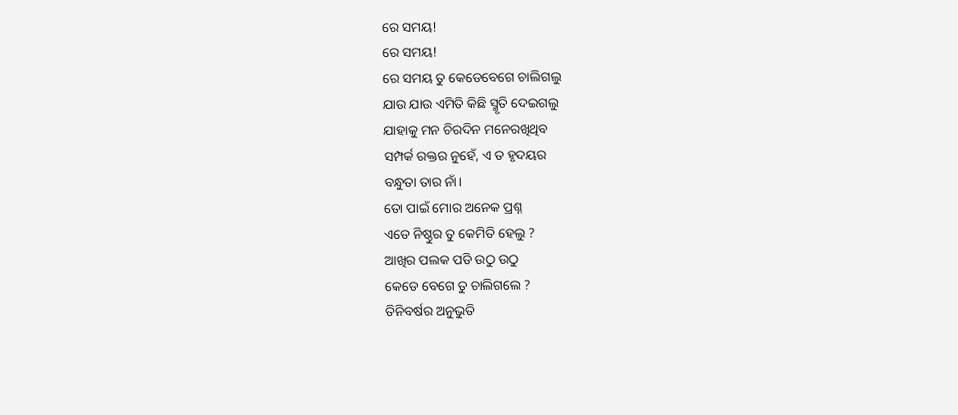ରେ ସମୟ!
ରେ ସମୟ!
ରେ ସମୟ ତୁ କେଡେବେଗେ ଚାଲିଗଲୁ
ଯାଉ ଯାଉ ଏମିତି କିଛି ସ୍ମୃତି ଦେଇଗଲୁ
ଯାହାକୁ ମନ ଚିରଦିନ ମନେରଖିଥିବ
ସମ୍ପର୍କ ରକ୍ତର ନୁହେଁ, ଏ ତ ହୃଦୟର
ବନ୍ଧୁତା ତାର ନାଁ।
ତୋ ପାଇଁ ମୋର ଅନେକ ପ୍ରଶ୍ନ
ଏଡେ ନିଷ୍ଠୁର ତୁ କେମିତି ହେଲୁ ?
ଆଖିର ପଲକ ପଡି ଉଠୁ ଉଠୁ
କେଡେ ବେଗେ ତୁ ଚାଲିଗଲେ ?
ତିନିବର୍ଷର ଅନୁଭୁତି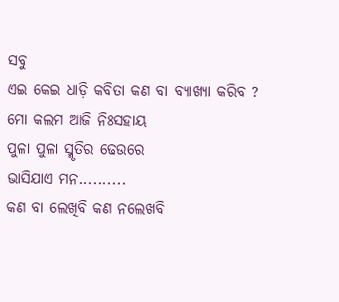ସବୁ
ଏଇ କେଇ ଧାଡ଼ି କବିତା କଣ ବା ବ୍ଯାଖ୍ଯା କରିବ ?
ମୋ କଲମ ଆଜି ନିଃସହାୟ
ପୁଳା ପୁଳା ସ୍ମୃତିର ଢେଉରେ
ଭାସିଯାଏ ମନ..........
କଣ ବା ଲେଖିବି କଣ ନଲେଖବି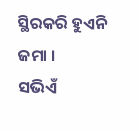ସ୍ଥିରକରି ହୁଏନି ଜମା ।
ସଭିଏଁ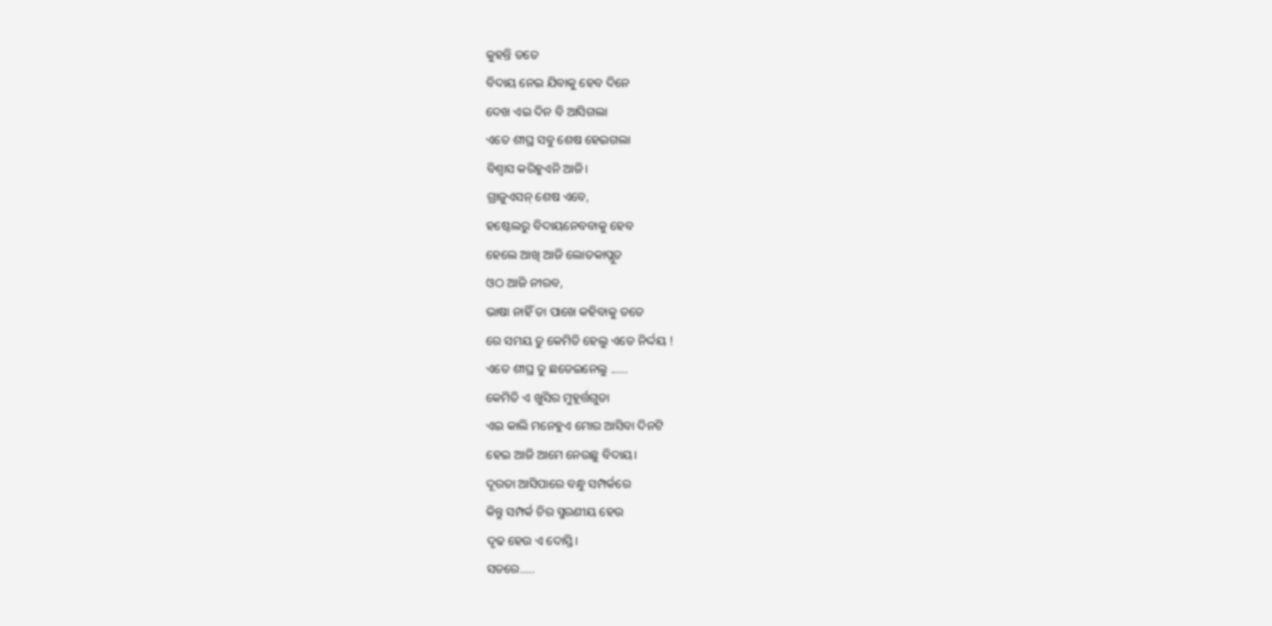କୁହନ୍ତି ତତେ
ବିଦାୟ ନେଇ ଯିବାକୁ ହେବ ଦିନେ
ଦେଖ ଏଇ ଦିନ ବି ଆସିଗଲା
ଏତେ ଶୀଘ୍ର ସବୁ ଶେଷ ହେଇଗଲା
ବିଶ୍ୱାସ କରିହୁଏନି ଆଜି।
ଗ୍ରାଜୁଏସନ୍ ଶେଷ ଏବେ,
ହଷ୍ଟେଲରୁ ବିଦାୟନେବବାକୁ ହେବ
ହେଲେ ଆଖି ଆଜି ଲୋତକାପ୍ଲୁତ
ଓଠ ଆଜି ନୀରବ,
ଭାଷା ନାହିଁ ତା ପାଖେ କହିବାକୁ ତତେ
ରେ ସମୟ ତୁ କେମିତି ହେଲୁ ଏଡେ ନିର୍ଦ୍ଦୟ !
ଏତେ ଶୀଘ୍ର ତୁ ଛଡେଇନେଲୁ ......
କେମିତି ଏ ଖୁସିର ମୁହୂର୍ତ୍ତଗୁଡା
ଏଇ କାଲି ମନେହୁଏ ମୋର ଆସିବା ଦିନଟି
ହେଇ ଆଜି ଆମେ ନେଉଛୁ ବିଦାୟ।
ଦୂରତା ଆସିପାରେ ବନ୍ଧୁ ସମ୍ପର୍କରେ
କିନ୍ତୁ ସମ୍ପର୍କ ଚିର ସ୍ମରଣୀୟ ହେଉ
ଦୃଢ ହେଉ ଏ ଦୋସ୍ତି।
ସତରେ.....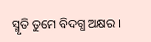ସ୍ମୃତି ତୁମେ ବିଦଗ୍ଧ ଅକ୍ଷର ।